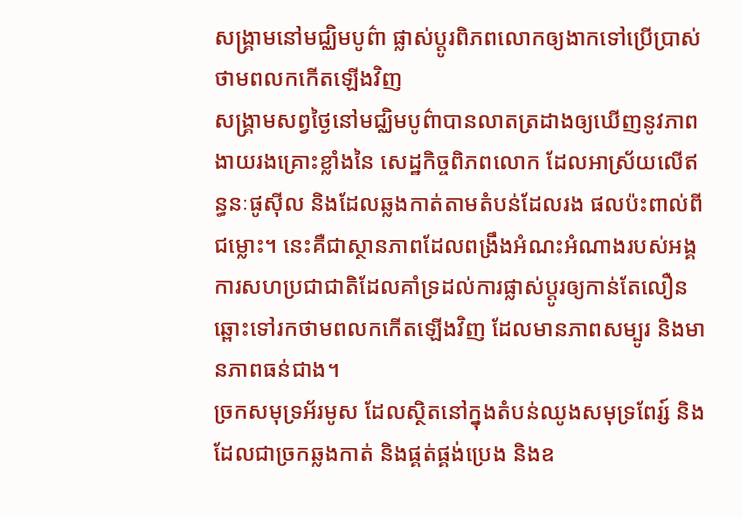សង្គ្រាមនៅមជ្ឈិមបូព៌ា ផ្លាស់ប្តូរពិភពលោកឲ្យងាកទៅប្រើប្រាស់ថាមពលកកើតឡើងវិញ
សង្រ្គាមសព្វថ្ងៃនៅមជ្ឈិមបូព៌ាបានលាតត្រដាងឲ្យឃើញនូវភាពងាយរងគ្រោះខ្លាំងនៃ សេដ្ឋកិច្ចពិភពលោក ដែលអាស្រ័យលើឥន្ធនៈផូស៊ីល និងដែលឆ្លងកាត់តាមតំបន់ដែលរង ផលប៉ះពាល់ពីជម្លោះ។ នេះគឺជាស្ថានភាពដែលពង្រឹងអំណះអំណាងរបស់អង្គការសហប្រជាជាតិដែលគាំទ្រដល់ការផ្លាស់ប្តូរឲ្យកាន់តែលឿនឆ្ពោះទៅរកថាមពលកកើតឡើងវិញ ដែលមានភាពសម្បូរ និងមានភាពធន់ជាង។
ច្រកសមុទ្រអ័រមូស ដែលស្ថិតនៅក្នុងតំបន់ឈូងសមុទ្រពែរ្ស៍ និងដែលជាច្រកឆ្លងកាត់ និងផ្គត់ផ្គង់ប្រេង និងឧ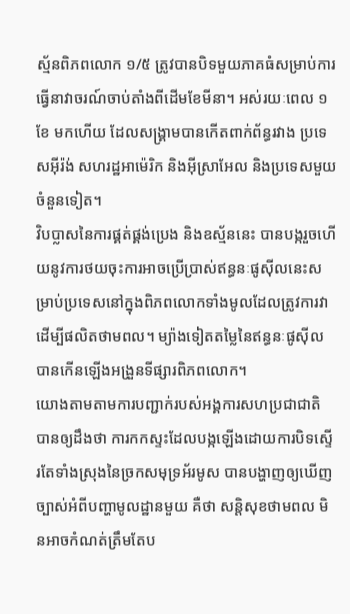ស្ម័នពិភពលោក ១/៥ ត្រូវបានបិទមួយភាគធំសម្រាប់ការធ្វើនាវាចរណ៍ចាប់តាំងពីដើមខែមីនា។ អស់រយៈពេល ១ខែ មកហើយ ដែលសង្រ្គាមបានកើតពាក់ព័ន្ធរវាង ប្រទេសអ៊ីរ៉ង់ សហរដ្ឋអាម៉េរិក និងអ៊ីស្រាអែល និងប្រទេសមួយចំនួនទៀត។
វិបប្លាសនៃការផ្គត់ផ្គង់ប្រេង និងឧស្ម័ននេះ បានបង្ករួចហើយនូវការថយចុះការអាចប្រើប្រាស់ឥន្ធនៈផូស៊ីលនេះសម្រាប់ប្រទេសនៅក្នុងពិភពលោកទាំងមូលដែលត្រូវការវាដើម្បីផលិតថាមពល។ ម្យ៉ាងទៀតតម្លៃនៃឥន្ធនៈផូស៊ីលបានកើនឡើងអង្រួនទីផ្សារពិភពលោក។
យោងតាមតាមការបញ្ជាក់របស់អង្គការសហប្រជាជាតិ បានឲ្យដឹងថា ការកកស្ទះដែលបង្កឡើងដោយការបិទស្ទើរតែទាំងស្រុងនៃច្រកសមុទ្រអ័រមូស បានបង្ហាញឲ្យឃើញច្បាស់អំពីបញ្ហាមូលដ្ឋានមួយ គឺថា សន្តិសុខថាមពល មិនអាចកំណត់ត្រឹមតែប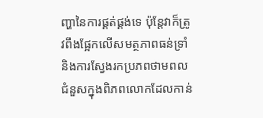ញ្ហានៃការផ្គត់ផ្គង់ទេ ប៉ុន្តែវាក៏ត្រូវពឹងផ្អែកលើសមត្ថភាពធន់ទ្រាំ និងការស្វែងរកប្រភពថាមពលជំនួសក្នុងពិភពលោកដែលកាន់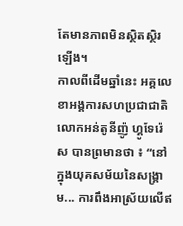តែមានភាពមិនស្ថិតស្ថិរឡើង។
កាលពីដើមឆ្នាំនេះ អគ្គលេខាអង្គការសហប្រជាជាតិ លោកអន់តូនីញ៉ូ ហ្គូទែរ៉េស បានព្រមានថា ៖ “នៅក្នុងយុគសម័យនៃសង្រ្គាម... ការពឹងអាស្រ័យលើឥ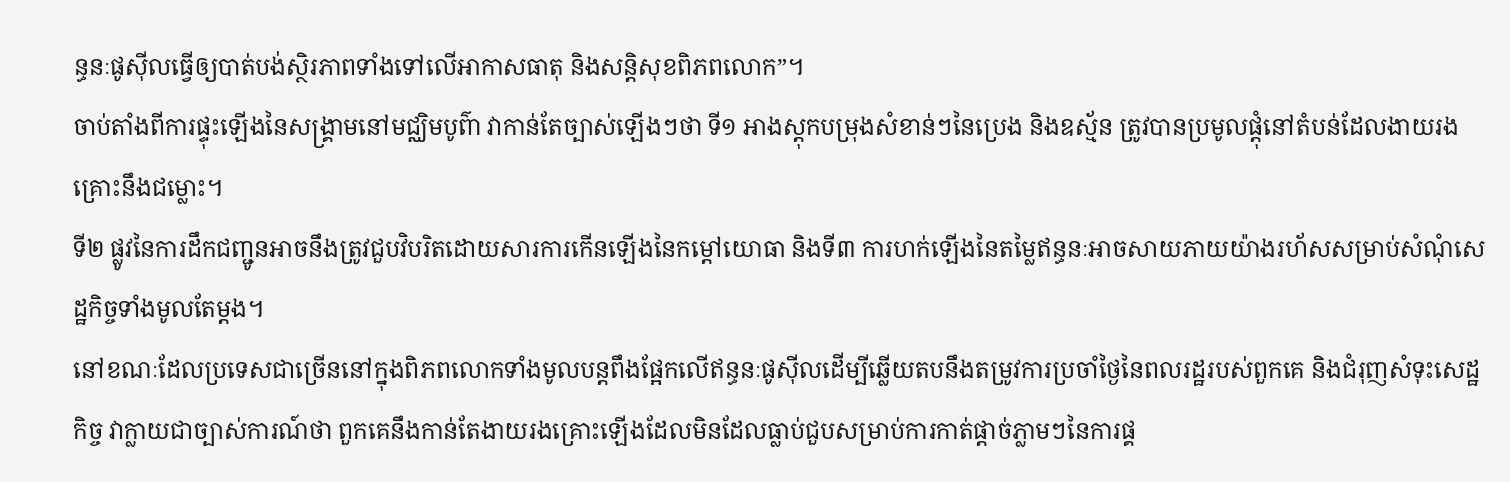ន្ធនៈផូស៊ីលធ្វើឲ្យបាត់បង់ស្ថិរភាពទាំងទៅលើអាកាសធាតុ និងសន្តិសុខពិភពលោក”។
ចាប់តាំងពីការផ្ទុះឡើងនៃសង្រ្គាមនៅមជ្ឈិមបូព៌ា វាកាន់តែច្បាស់ឡើងៗថា ទី១ អាងស្តុកបម្រុងសំខាន់ៗនៃប្រេង និងឧស្ម័ន ត្រូវបានប្រមូលផ្តុំនៅតំបន់ដែលងាយរងគ្រោះនឹងជម្លោះ។
ទី២ ផ្លូវនៃការដឹកជញ្ជូនអាចនឹងត្រូវជួបវិបរិតដោយសារការកើនឡើងនៃកម្តៅយោធា និងទី៣ ការហក់ឡើងនៃតម្លៃឥន្ធនៈអាចសាយភាយយ៉ាងរហ័សសម្រាប់សំណុំសេដ្ឋកិច្ចទាំងមូលតែម្តង។
នៅខណៈដែលប្រទេសជាច្រើននៅក្នុងពិភពលោកទាំងមូលបន្តពឹងផ្អែកលើឥន្ធនៈផូស៊ីលដើម្បីឆ្លើយតបនឹងតម្រូវការប្រចាំថ្ងៃនៃពលរដ្ឋរបស់ពួកគេ និងជំរុញសំទុះសេដ្ឋកិច្ច វាក្លាយជាច្បាស់ការណ៍ថា ពួកគេនឹងកាន់តែងាយរងគ្រោះឡើងដែលមិនដែលធ្លាប់ជួបសម្រាប់ការកាត់ផ្តាច់ភ្លាមៗនៃការផ្គ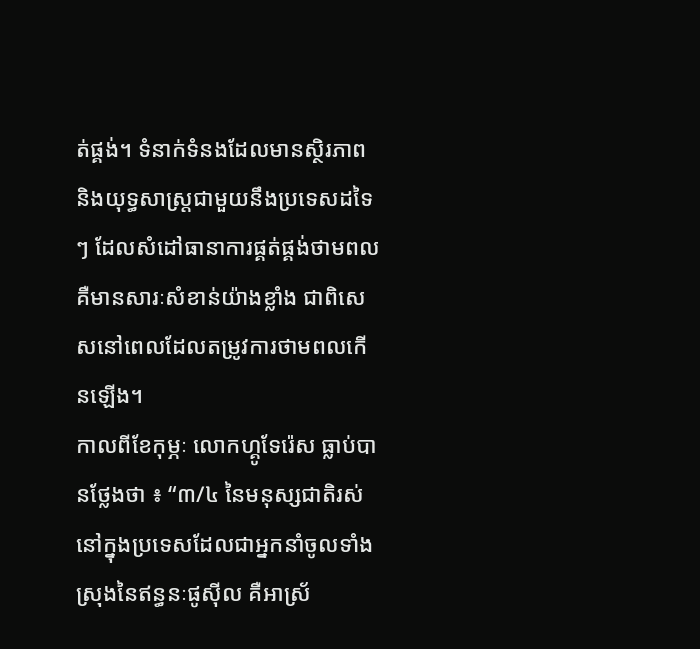ត់ផ្គង់។ ទំនាក់ទំនងដែលមានស្ថិរភាព និងយុទ្ធសាស្រ្តជាមួយនឹងប្រទេសដទៃៗ ដែលសំដៅធានាការផ្គត់ផ្គង់ថាមពល គឺមានសារៈសំខាន់យ៉ាងខ្លាំង ជាពិសេសនៅពេលដែលតម្រូវការថាមពលកើនឡើង។
កាលពីខែកុម្ភៈ លោកហ្គូទែរ៉េស ធ្លាប់បានថ្លែងថា ៖ “៣/៤ នៃមនុស្សជាតិរស់នៅក្នុងប្រទេសដែលជាអ្នកនាំចូលទាំងស្រុងនៃឥន្ធនៈផូស៊ីល គឺអាស្រ័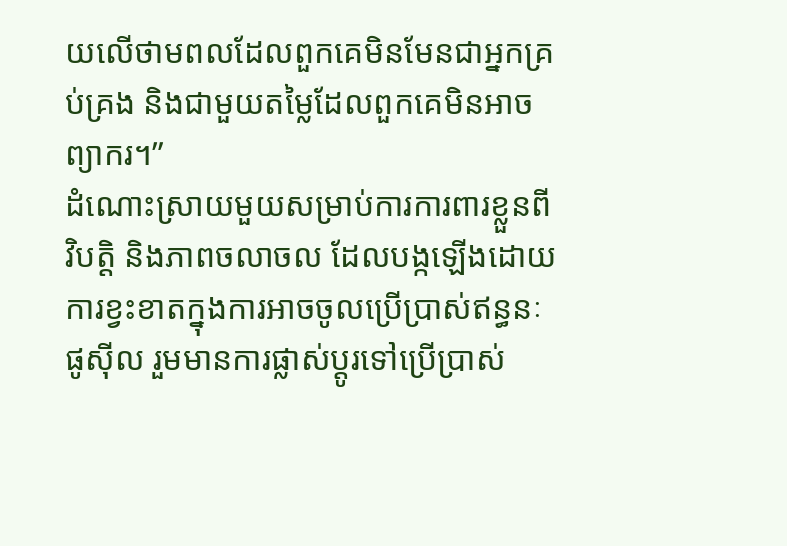យលើថាមពលដែលពួកគេមិនមែនជាអ្នកគ្រប់គ្រង និងជាមួយតម្លៃដែលពួកគេមិនអាចព្យាករ។”
ដំណោះស្រាយមួយសម្រាប់ការការពារខ្លួនពីវិបត្តិ និងភាពចលាចល ដែលបង្កឡើងដោយការខ្វះខាតក្នុងការអាចចូលប្រើប្រាស់ឥន្ធនៈផូស៊ីល រួមមានការផ្លាស់ប្តូរទៅប្រើប្រាស់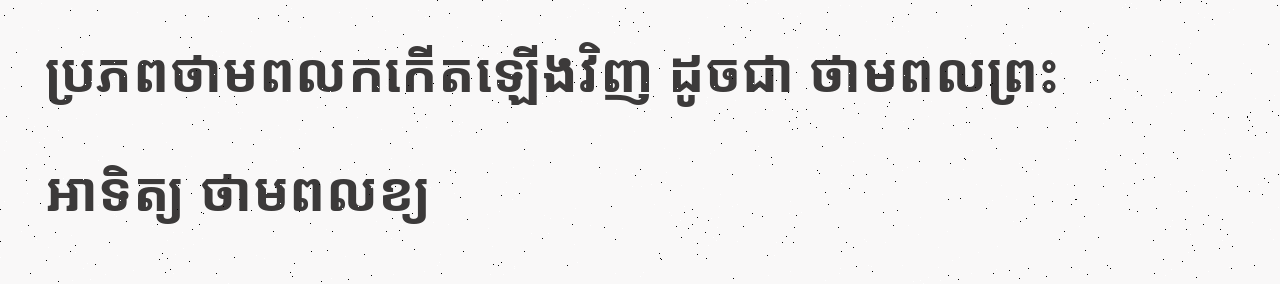ប្រភពថាមពលកកើតឡើងវិញ ដូចជា ថាមពលព្រះអាទិត្យ ថាមពលខ្យ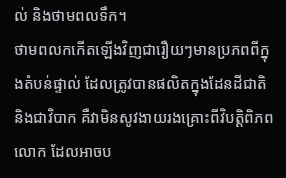ល់ និងថាមពលទឹក។
ថាមពលកកើតឡើងវិញជារឿយៗមានប្រភពពីក្នុងតំបន់ផ្ទាល់ ដែលត្រូវបានផលិតក្នុងដែនដីជាតិ និងជាវិបាក គឺវាមិនសូវងាយរងគ្រោះពីវិបត្តិពិភពលោក ដែលអាចប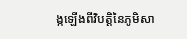ង្កឡើងពីវិបត្តិនៃភូមិសា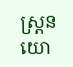ស្រ្តនយោ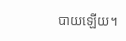បាយឡើយ។